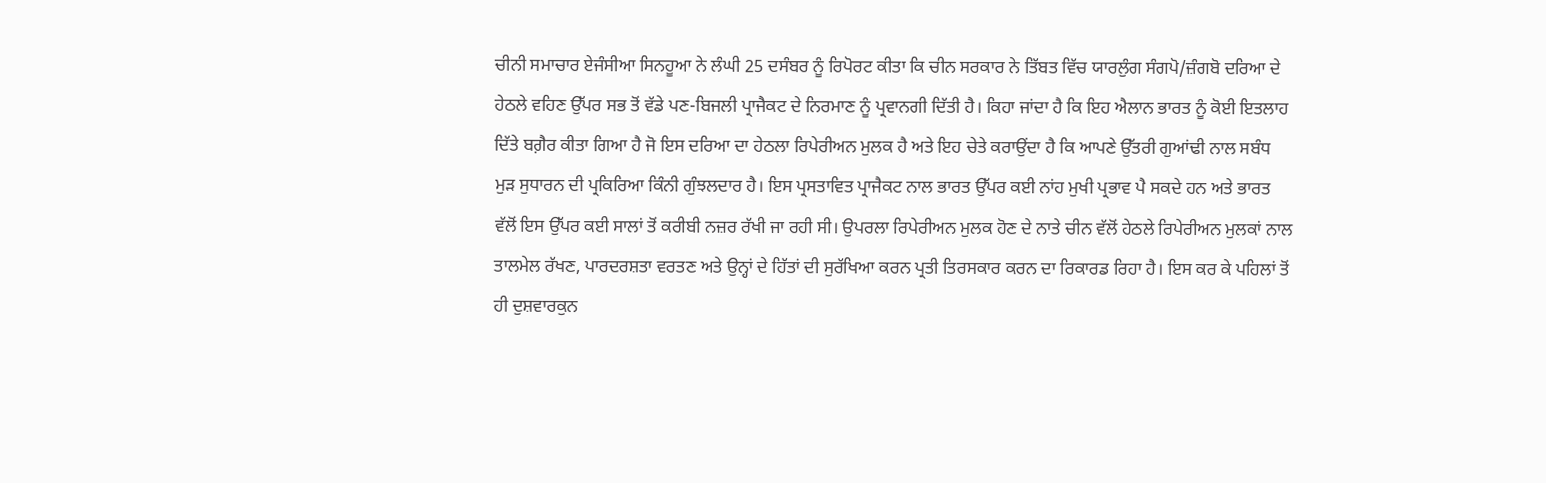ਚੀਨੀ ਸਮਾਚਾਰ ਏਜੰਸੀਆ ਸਿਨਹੂਆ ਨੇ ਲੰਘੀ 25 ਦਸੰਬਰ ਨੂੰ ਰਿਪੋਰਟ ਕੀਤਾ ਕਿ ਚੀਨ ਸਰਕਾਰ ਨੇ ਤਿੱਬਤ ਵਿੱਚ ਯਾਰਲੁੰਗ ਸੰਗਪੋ/ਜ਼ੰਗਬੋ ਦਰਿਆ ਦੇ ਹੇਠਲੇ ਵਹਿਣ ਉੱਪਰ ਸਭ ਤੋਂ ਵੱਡੇ ਪਣ-ਬਿਜਲੀ ਪ੍ਰਾਜੈਕਟ ਦੇ ਨਿਰਮਾਣ ਨੂੰ ਪ੍ਰਵਾਨਗੀ ਦਿੱਤੀ ਹੈ। ਕਿਹਾ ਜਾਂਦਾ ਹੈ ਕਿ ਇਹ ਐਲਾਨ ਭਾਰਤ ਨੂੰ ਕੋਈ ਇਤਲਾਹ ਦਿੱਤੇ ਬਗ਼ੈਰ ਕੀਤਾ ਗਿਆ ਹੈ ਜੋ ਇਸ ਦਰਿਆ ਦਾ ਹੇਠਲਾ ਰਿਪੇਰੀਅਨ ਮੁਲਕ ਹੈ ਅਤੇ ਇਹ ਚੇਤੇ ਕਰਾਉਂਦਾ ਹੈ ਕਿ ਆਪਣੇ ਉੱਤਰੀ ਗੁਆਂਢੀ ਨਾਲ ਸਬੰਧ ਮੁੜ ਸੁਧਾਰਨ ਦੀ ਪ੍ਰਕਿਰਿਆ ਕਿੰਨੀ ਗੁੰਝਲਦਾਰ ਹੈ। ਇਸ ਪ੍ਰਸਤਾਵਿਤ ਪ੍ਰਾਜੈਕਟ ਨਾਲ ਭਾਰਤ ਉੱਪਰ ਕਈ ਨਾਂਹ ਮੁਖੀ ਪ੍ਰਭਾਵ ਪੈ ਸਕਦੇ ਹਨ ਅਤੇ ਭਾਰਤ ਵੱਲੋਂ ਇਸ ਉੱਪਰ ਕਈ ਸਾਲਾਂ ਤੋਂ ਕਰੀਬੀ ਨਜ਼ਰ ਰੱਖੀ ਜਾ ਰਹੀ ਸੀ। ਉਪਰਲਾ ਰਿਪੇਰੀਅਨ ਮੁਲਕ ਹੋਣ ਦੇ ਨਾਤੇ ਚੀਨ ਵੱਲੋਂ ਹੇਠਲੇ ਰਿਪੇਰੀਅਨ ਮੁਲਕਾਂ ਨਾਲ ਤਾਲਮੇਲ ਰੱਖਣ, ਪਾਰਦਰਸ਼ਤਾ ਵਰਤਣ ਅਤੇ ਉਨ੍ਹਾਂ ਦੇ ਹਿੱਤਾਂ ਦੀ ਸੁਰੱਖਿਆ ਕਰਨ ਪ੍ਰਤੀ ਤਿਰਸਕਾਰ ਕਰਨ ਦਾ ਰਿਕਾਰਡ ਰਿਹਾ ਹੈ। ਇਸ ਕਰ ਕੇ ਪਹਿਲਾਂ ਤੋਂ ਹੀ ਦੁਸ਼ਵਾਰਕੁਨ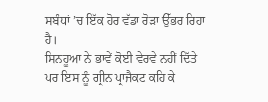ਸਬੰਧਾਂ ’ਚ ਇੱਕ ਹੋਰ ਵੱਡਾ ਰੋੜਾ ਉੱਭਰ ਰਿਹਾ ਹੈ।
ਸਿਨਹੂਆ ਨੇ ਭਾਵੇਂ ਕੋਈ ਵੇਰਵੇ ਨਹੀਂ ਦਿੱਤੇ ਪਰ ਇਸ ਨੂੰ ਗ੍ਰੀਨ ਪ੍ਰਾਜੈਕਟ ਕਹਿ ਕੇ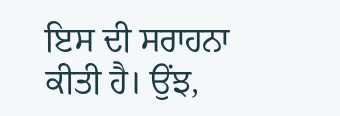ਇਸ ਦੀ ਸਰਾਹਨਾ ਕੀਤੀ ਹੈ। ਉਂਝ,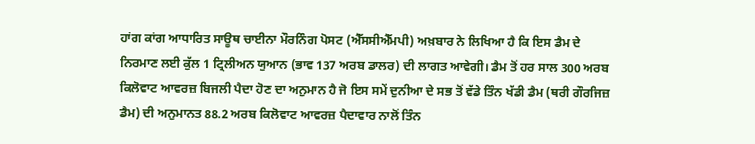ਹਾਂਗ ਕਾਂਗ ਆਧਾਰਿਤ ਸਾਊਥ ਚਾਈਨਾ ਮੌਰਨਿੰਗ ਪੋਸਟ (ਐੱਸਸੀਐੱਮਪੀ) ਅਖ਼ਬਾਰ ਨੇ ਲਿਖਿਆ ਹੈ ਕਿ ਇਸ ਡੈਮ ਦੇ ਨਿਰਮਾਣ ਲਈ ਕੁੱਲ 1 ਟ੍ਰਿਲੀਅਨ ਯੁਆਨ (ਭਾਵ 137 ਅਰਬ ਡਾਲਰ) ਦੀ ਲਾਗਤ ਆਵੇਗੀ। ਡੈਮ ਤੋਂ ਹਰ ਸਾਲ 300 ਅਰਬ ਕਿਲੋਵਾਟ ਆਵਰਜ਼ ਬਿਜਲੀ ਪੈਦਾ ਹੋਣ ਦਾ ਅਨੁਮਾਨ ਹੈ ਜੋ ਇਸ ਸਮੇਂ ਦੁਨੀਆ ਦੇ ਸਭ ਤੋਂ ਵੱਡੇ ਤਿੰਨ ਖੱਡੀ ਡੈਮ (ਥਰੀ ਗੌਰਜਿਜ਼ ਡੈਮ) ਦੀ ਅਨੁਮਾਨਤ 88.2 ਅਰਬ ਕਿਲੋਵਾਟ ਆਵਰਜ਼ ਪੈਦਾਵਾਰ ਨਾਲੋਂ ਤਿੰਨ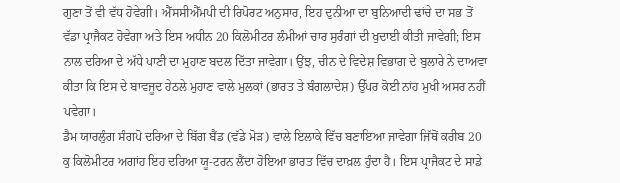ਗੁਣਾ ਤੋਂ ਵੀ ਵੱਧ ਹੋਵੇਗੀ। ਐੱਸਸੀਐੱਮਪੀ ਦੀ ਰਿਪੋਰਟ ਅਨੁਸਾਰ, ਇਹ ਦੁਨੀਆ ਦਾ ਬੁਨਿਆਦੀ ਢਾਂਚੇ ਦਾ ਸਭ ਤੋਂ ਵੱਡਾ ਪ੍ਰਾਜੈਕਟ ਹੋਵੇਗਾ ਅਤੇ ਇਸ ਅਧੀਨ 20 ਕਿਲੋਮੀਟਰ ਲੰਮੀਆਂ ਚਾਰ ਸੁਰੰਗਾਂ ਦੀ ਖੁਦਾਈ ਕੀਤੀ ਜਾਵੇਗੀ; ਇਸ ਨਾਲ ਦਰਿਆ ਦੇ ਅੱਧੇ ਪਾਣੀ ਦਾ ਮੁਹਾਣ ਬਦਲ ਦਿੱਤਾ ਜਾਵੇਗਾ। ਉਂਝ, ਚੀਨ ਦੇ ਵਿਦੇਸ਼ ਵਿਭਾਗ ਦੇ ਬੁਲਾਰੇ ਨੇ ਦਾਅਵਾ ਕੀਤਾ ਕਿ ਇਸ ਦੇ ਬਾਵਜੂਦ ਹੇਠਲੇ ਮੁਹਾਣ ਵਾਲੇ ਮੁਲਕਾਂ (ਭਾਰਤ ਤੇ ਬੰਗਲਾਦੇਸ਼) ਉੱਪਰ ਕੋਈ ਨਾਂਹ ਮੁਖੀ ਅਸਰ ਨਹੀਂ ਪਵੇਗਾ।
ਡੈਮ ਯਾਰਲੁੰਗ ਸੰਗਪੋ ਦਰਿਆ ਦੇ ਬਿੱਗ ਬੈਂਡ (ਵੱਡੇ ਮੋੜ) ਵਾਲੇ ਇਲਾਕੇ ਵਿੱਚ ਬਣਾਇਆ ਜਾਵੇਗਾ ਜਿੱਥੋਂ ਕਰੀਬ 20 ਕੁ ਕਿਲੋਮੀਟਰ ਅਗਾਂਹ ਇਹ ਦਰਿਆ ਯੂ-ਟਰਨ ਲੈਂਦਾ ਹੋਇਆ ਭਾਰਤ ਵਿੱਚ ਦਾਖ਼ਲ ਹੁੰਦਾ ਹੈ। ਇਸ ਪ੍ਰਾਜੈਕਟ ਦੇ ਸਾਡੇ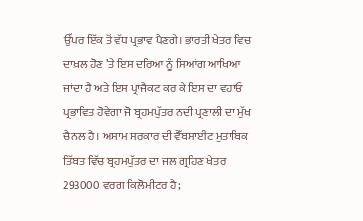ਉੱਪਰ ਇੱਕ ਤੋਂ ਵੱਧ ਪ੍ਰਭਾਵ ਪੈਣਗੇ। ਭਾਰਤੀ ਖੇਤਰ ਵਿਚ ਦਾਖ਼ਲ ਹੋਣ ’ਤੇ ਇਸ ਦਰਿਆ ਨੂੰ ਸਿਆਂਗ ਆਖਿਆ ਜਾਂਦਾ ਹੈ ਅਤੇ ਇਸ ਪ੍ਰਾਜੈਕਟ ਕਰ ਕੇ ਇਸ ਦਾ ਵਹਾਓ ਪ੍ਰਭਾਵਿਤ ਹੋਵੇਗਾ ਜੋ ਬ੍ਰਹਮਪੁੱਤਰ ਨਦੀ ਪ੍ਰਣਾਲੀ ਦਾ ਮੁੱਖ ਚੈਨਲ ਹੈ। ਅਸਾਮ ਸਰਕਾਰ ਦੀ ਵੈੱਬਸਾਈਟ ਮੁਤਾਬਿਕ ਤਿੱਬਤ ਵਿੱਚ ਬ੍ਰਹਮਪੁੱਤਰ ਦਾ ਜਲ ਗ੍ਰਹਿਣ ਖੇਤਰ 293000 ਵਰਗ ਕਿਲੋਮੀਟਰ ਹੈ;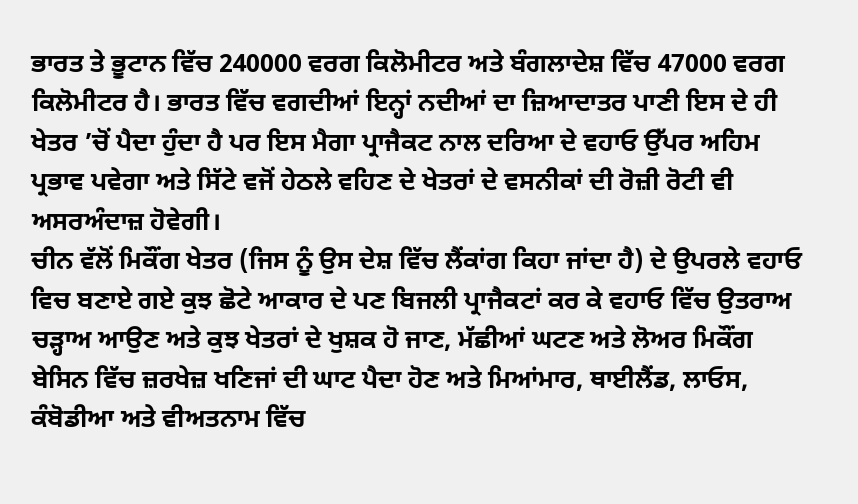ਭਾਰਤ ਤੇ ਭੂਟਾਨ ਵਿੱਚ 240000 ਵਰਗ ਕਿਲੋਮੀਟਰ ਅਤੇ ਬੰਗਲਾਦੇਸ਼ ਵਿੱਚ 47000 ਵਰਗ ਕਿਲੋਮੀਟਰ ਹੈ। ਭਾਰਤ ਵਿੱਚ ਵਗਦੀਆਂ ਇਨ੍ਹਾਂ ਨਦੀਆਂ ਦਾ ਜ਼ਿਆਦਾਤਰ ਪਾਣੀ ਇਸ ਦੇ ਹੀ ਖੇਤਰ ’ਚੋਂ ਪੈਦਾ ਹੁੰਦਾ ਹੈ ਪਰ ਇਸ ਮੈਗਾ ਪ੍ਰਾਜੈਕਟ ਨਾਲ ਦਰਿਆ ਦੇ ਵਹਾਓ ਉੱਪਰ ਅਹਿਮ ਪ੍ਰਭਾਵ ਪਵੇਗਾ ਅਤੇ ਸਿੱਟੇ ਵਜੋਂ ਹੇਠਲੇ ਵਹਿਣ ਦੇ ਖੇਤਰਾਂ ਦੇ ਵਸਨੀਕਾਂ ਦੀ ਰੋਜ਼ੀ ਰੋਟੀ ਵੀ ਅਸਰਅੰਦਾਜ਼ ਹੋਵੇਗੀ।
ਚੀਨ ਵੱਲੋਂ ਮਿਕੌਂਗ ਖੇਤਰ (ਜਿਸ ਨੂੰ ਉਸ ਦੇਸ਼ ਵਿੱਚ ਲੈਂਕਾਂਗ ਕਿਹਾ ਜਾਂਦਾ ਹੈ) ਦੇ ਉਪਰਲੇ ਵਹਾਓ ਵਿਚ ਬਣਾਏ ਗਏ ਕੁਝ ਛੋਟੇ ਆਕਾਰ ਦੇ ਪਣ ਬਿਜਲੀ ਪ੍ਰਾਜੈਕਟਾਂ ਕਰ ਕੇ ਵਹਾਓ ਵਿੱਚ ਉਤਰਾਅ ਚੜ੍ਹਾਅ ਆਉਣ ਅਤੇ ਕੁਝ ਖੇਤਰਾਂ ਦੇ ਖੁਸ਼ਕ ਹੋ ਜਾਣ, ਮੱਛੀਆਂ ਘਟਣ ਅਤੇ ਲੋਅਰ ਮਿਕੌਂਗ ਬੇਸਿਨ ਵਿੱਚ ਜ਼ਰਖੇਜ਼ ਖਣਿਜਾਂ ਦੀ ਘਾਟ ਪੈਦਾ ਹੋਣ ਅਤੇ ਮਿਆਂਮਾਰ, ਥਾਈਲੈਂਡ, ਲਾਓਸ, ਕੰਬੋਡੀਆ ਅਤੇ ਵੀਅਤਨਾਮ ਵਿੱਚ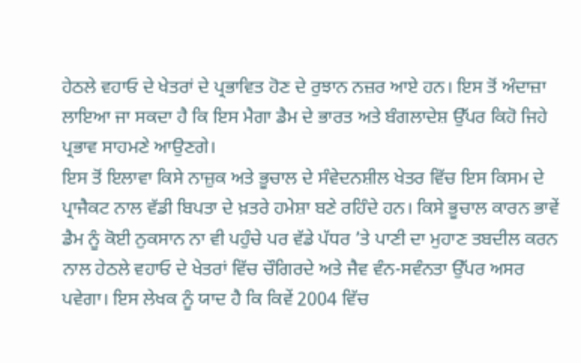ਹੇਠਲੇ ਵਹਾਓ ਦੇ ਖੇਤਰਾਂ ਦੇ ਪ੍ਰਭਾਵਿਤ ਹੋਣ ਦੇ ਰੁਝਾਨ ਨਜ਼ਰ ਆਏ ਹਨ। ਇਸ ਤੋਂ ਅੰਦਾਜ਼ਾ ਲਾਇਆ ਜਾ ਸਕਦਾ ਹੈ ਕਿ ਇਸ ਮੈਗਾ ਡੈਮ ਦੇ ਭਾਰਤ ਅਤੇ ਬੰਗਲਾਦੇਸ਼ ਉੱਪਰ ਕਿਹੋ ਜਿਹੇ ਪ੍ਰਭਾਵ ਸਾਹਮਣੇ ਆਉਣਗੇ।
ਇਸ ਤੋਂ ਇਲਾਵਾ ਕਿਸੇ ਨਾਜ਼ੁਕ ਅਤੇ ਭੂਚਾਲ ਦੇ ਸੰਵੇਦਨਸ਼ੀਲ ਖੇਤਰ ਵਿੱਚ ਇਸ ਕਿਸਮ ਦੇ ਪ੍ਰਾਜੈਕਟ ਨਾਲ ਵੱਡੀ ਬਿਪਤਾ ਦੇ ਖ਼ਤਰੇ ਹਮੇਸ਼ਾ ਬਣੇ ਰਹਿੰਦੇ ਹਨ। ਕਿਸੇ ਭੂਚਾਲ ਕਾਰਨ ਭਾਵੇਂ ਡੈਮ ਨੂੰ ਕੋਈ ਨੁਕਸਾਨ ਨਾ ਵੀ ਪਹੁੰਚੇ ਪਰ ਵੱਡੇ ਪੱਧਰ ’ਤੇ ਪਾਣੀ ਦਾ ਮੁਹਾਣ ਤਬਦੀਲ ਕਰਨ ਨਾਲ ਹੇਠਲੇ ਵਹਾਓ ਦੇ ਖੇਤਰਾਂ ਵਿੱਚ ਚੌਗਿਰਦੇ ਅਤੇ ਜੈਵ ਵੰਨ-ਸਵੰਨਤਾ ਉੱਪਰ ਅਸਰ ਪਵੇਗਾ। ਇਸ ਲੇਖਕ ਨੂੰ ਯਾਦ ਹੈ ਕਿ ਕਿਵੇਂ 2004 ਵਿੱਚ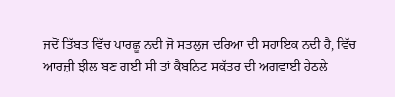ਜਦੋਂ ਤਿੱਬਤ ਵਿੱਚ ਪਾਰਛੂ ਨਦੀ ਜੋ ਸਤਲੁਜ ਦਰਿਆ ਦੀ ਸਹਾਇਕ ਨਦੀ ਹੈ, ਵਿੱਚ ਆਰਜ਼ੀ ਝੀਲ ਬਣ ਗਈ ਸੀ ਤਾਂ ਕੈਬਨਿਟ ਸਕੱਤਰ ਦੀ ਅਗਵਾਈ ਹੇਠਲੇ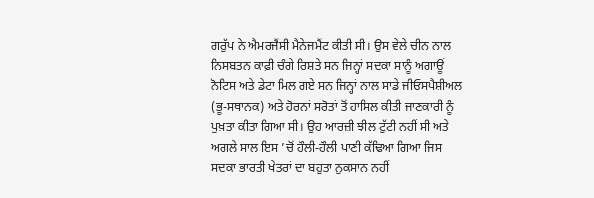ਗਰੁੱਪ ਨੇ ਐਮਰਜੈਂਸੀ ਮੈਨੇਜਮੈਂਟ ਕੀਤੀ ਸੀ। ਉਸ ਵੇਲੇ ਚੀਨ ਨਾਲ ਨਿਸਬਤਨ ਕਾਫ਼ੀ ਚੰਗੇ ਰਿਸ਼ਤੇ ਸਨ ਜਿਨ੍ਹਾਂ ਸਦਕਾ ਸਾਨੂੰ ਅਗਾਊਂ ਨੋਟਿਸ ਅਤੇ ਡੇਟਾ ਮਿਲ ਗਏ ਸਨ ਜਿਨ੍ਹਾਂ ਨਾਲ ਸਾਡੇ ਜੀਓਸਪੈਸ਼ੀਅਲ (ਭੂ-ਸਥਾਨਕ) ਅਤੇ ਹੋਰਨਾਂ ਸਰੋਤਾਂ ਤੋਂ ਹਾਸਿਲ ਕੀਤੀ ਜਾਣਕਾਰੀ ਨੂੰ ਪੁਖ਼ਤਾ ਕੀਤਾ ਗਿਆ ਸੀ। ਉਹ ਆਰਜ਼ੀ ਝੀਲ ਟੁੱਟੀ ਨਹੀਂ ਸੀ ਅਤੇ ਅਗਲੇ ਸਾਲ ਇਸ ’ਚੋਂ ਹੌਲੀ-ਹੌਲੀ ਪਾਣੀ ਕੱਢਿਆ ਗਿਆ ਜਿਸ ਸਦਕਾ ਭਾਰਤੀ ਖੇਤਰਾਂ ਦਾ ਬਹੁਤਾ ਨੁਕਸਾਨ ਨਹੀਂ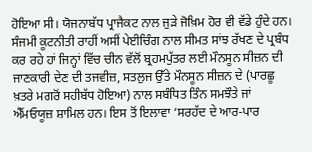ਹੋਇਆ ਸੀ। ਯੋਜਨਾਬੱਧ ਪ੍ਰਾਜੈਕਟ ਨਾਲ ਜੁੜੇ ਜੋਖ਼ਿਮ ਹੋਰ ਵੀ ਵੱਡੇ ਹੁੰਦੇ ਹਨ।
ਸੰਜਮੀ ਕੂਟਨੀਤੀ ਰਾਹੀਂ ਅਸੀਂ ਪੇਈਚਿੰਗ ਨਾਲ ਸੀਮਤ ਸਾਂਝ ਰੱਖਣ ਦੇ ਪ੍ਰਬੰਧ ਕਰ ਰਹੇ ਹਾਂ ਜਿਨ੍ਹਾਂ ਵਿੱਚ ਚੀਨ ਵੱਲੋਂ ਬ੍ਰਹਮਪੁੱਤਰ ਲਈ ਮੌਨਸੂਨ ਸੀਜ਼ਨ ਦੀ ਜਾਣਕਾਰੀ ਦੇਣ ਦੀ ਤਜਵੀਜ਼, ਸਤਲੁਜ ਉੱਤੇ ਮੌਨਸੂਨ ਸੀਜ਼ਨ ਦੇ (ਪਾਰਛੂ ਖ਼ਤਰੇ ਮਗਰੋਂ ਸਹੀਬੱਧ ਹੋਇਆ) ਨਾਲ ਸਬੰਧਿਤ ਤਿੰਨ ਸਮਝੌਤੇ ਜਾਂ ਐੱਮਓਯੂਜ਼ ਸ਼ਾਮਿਲ ਹਨ। ਇਸ ਤੋਂ ਇਲਾਵਾ ‘ਸਰਹੱਦ ਦੇ ਆਰ-ਪਾਰ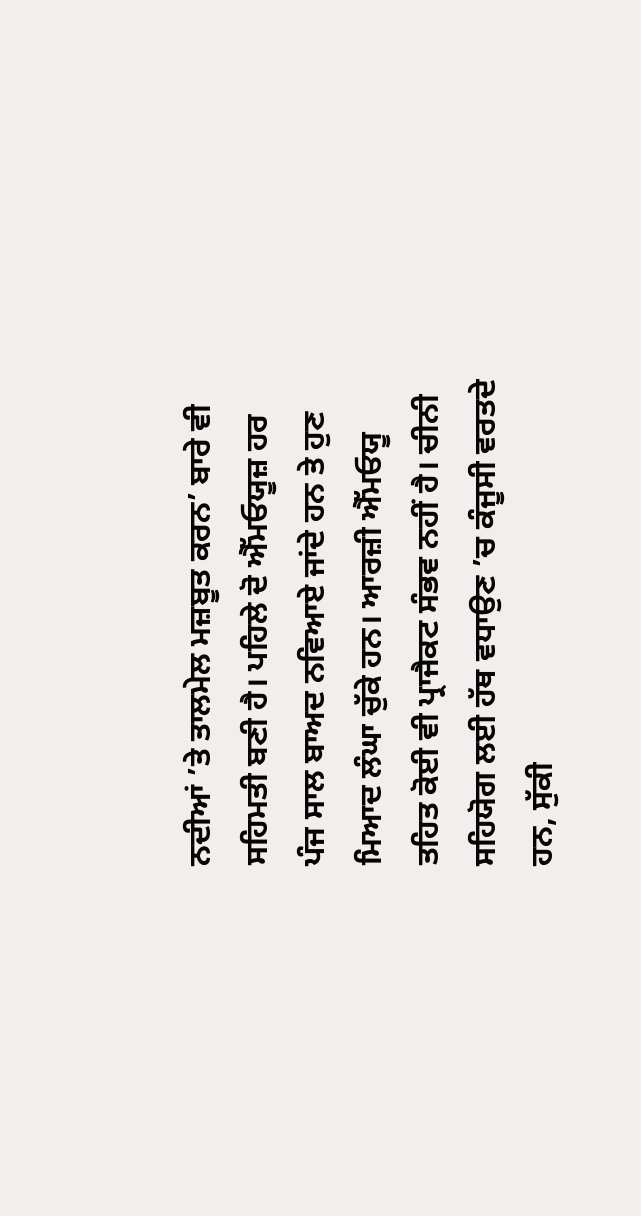ਨਦੀਆਂ ’ਤੇ ਤਾਲਮੇਲ ਮਜ਼ਬੂਤ ਕਰਨ’ ਬਾਰੇ ਵੀ ਸਹਿਮਤੀ ਬਣੀ ਹੈ। ਪਹਿਲੇ ਦੋ ਐੱਮਓਯੂਜ਼ ਹਰ ਪੰਜ ਸਾਲ ਬਾਅਦ ਨਵਿਆਏ ਜਾਂਦੇ ਹਨ ਤੇ ਹੁਣ ਮਿਆਦ ਲੰਘਾ ਚੁੱਕੇ ਹਨ। ਆਰਜ਼ੀ ਐੱਮਓਯੂ ਤਹਿਤ ਕੋਈ ਵੀ ਪ੍ਰਾਜੈਕਟ ਸੰਭਵ ਨਹੀਂ ਹੈ। ਚੀਨੀ ਸਹਿਯੋਗ ਲਈ ਹੱਥ ਵਧਾਉਣ ’ਚ ਕੰਜੂਸੀ ਵਰਤਦੇ ਹਨ, ਸੁੱਕੀ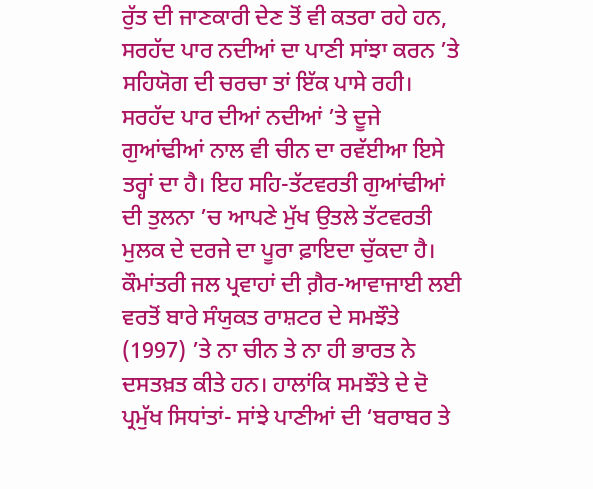ਰੁੱਤ ਦੀ ਜਾਣਕਾਰੀ ਦੇਣ ਤੋਂ ਵੀ ਕਤਰਾ ਰਹੇ ਹਨ, ਸਰਹੱਦ ਪਾਰ ਨਦੀਆਂ ਦਾ ਪਾਣੀ ਸਾਂਝਾ ਕਰਨ ’ਤੇ ਸਹਿਯੋਗ ਦੀ ਚਰਚਾ ਤਾਂ ਇੱਕ ਪਾਸੇ ਰਹੀ।
ਸਰਹੱਦ ਪਾਰ ਦੀਆਂ ਨਦੀਆਂ ’ਤੇ ਦੂਜੇ ਗੁਆਂਢੀਆਂ ਨਾਲ ਵੀ ਚੀਨ ਦਾ ਰਵੱਈਆ ਇਸੇ ਤਰ੍ਹਾਂ ਦਾ ਹੈ। ਇਹ ਸਹਿ-ਤੱਟਵਰਤੀ ਗੁਆਂਢੀਆਂ ਦੀ ਤੁਲਨਾ ’ਚ ਆਪਣੇ ਮੁੱਖ ਉਤਲੇ ਤੱਟਵਰਤੀ ਮੁਲਕ ਦੇ ਦਰਜੇ ਦਾ ਪੂਰਾ ਫ਼ਾਇਦਾ ਚੁੱਕਦਾ ਹੈ। ਕੌਮਾਂਤਰੀ ਜਲ ਪ੍ਰਵਾਹਾਂ ਦੀ ਗ਼ੈਰ-ਆਵਾਜਾਈ ਲਈ ਵਰਤੋਂ ਬਾਰੇ ਸੰਯੁਕਤ ਰਾਸ਼ਟਰ ਦੇ ਸਮਝੌਤੇ (1997) ’ਤੇ ਨਾ ਚੀਨ ਤੇ ਨਾ ਹੀ ਭਾਰਤ ਨੇ ਦਸਤਖ਼ਤ ਕੀਤੇ ਹਨ। ਹਾਲਾਂਕਿ ਸਮਝੌਤੇ ਦੇ ਦੋ ਪ੍ਰਮੁੱਖ ਸਿਧਾਂਤਾਂ- ਸਾਂਝੇ ਪਾਣੀਆਂ ਦੀ ‘ਬਰਾਬਰ ਤੇ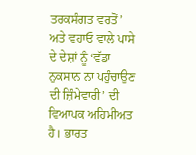ਤਰਕਸੰਗਤ ਵਰਤੋਂ’ ਅਤੇ ਵਹਾਓ ਵਾਲੇ ਪਾਸੇ ਦੇ ਦੇਸ਼ਾਂ ਨੂੰ ‘ਵੱਡਾ ਨੁਕਸਾਨ ਨਾ ਪਹੁੰਚਾਉਣ ਦੀ ਜ਼ਿੰਮੇਵਾਰੀ’ ਦੀ ਵਿਆਪਕ ਅਹਿਮੀਅਤ ਹੈ। ਭਾਰਤ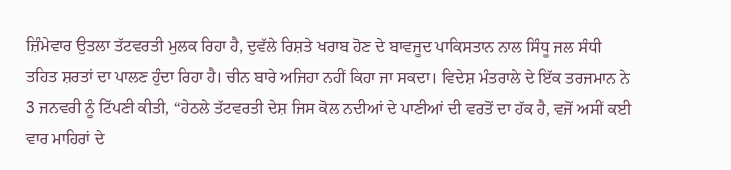ਜ਼ਿੰਮੇਵਾਰ ਉਤਲਾ ਤੱਟਵਰਤੀ ਮੁਲਕ ਰਿਹਾ ਹੈ, ਦੁਵੱਲੇ ਰਿਸ਼ਤੇ ਖਰਾਬ ਹੋਣ ਦੇ ਬਾਵਜੂਦ ਪਾਕਿਸਤਾਨ ਨਾਲ ਸਿੰਧੂ ਜਲ ਸੰਧੀ ਤਹਿਤ ਸ਼ਰਤਾਂ ਦਾ ਪਾਲਣ ਹੁੰਦਾ ਰਿਹਾ ਹੈ। ਚੀਨ ਬਾਰੇ ਅਜਿਹਾ ਨਹੀਂ ਕਿਹਾ ਜਾ ਸਕਦਾ। ਵਿਦੇਸ਼ ਮੰਤਰਾਲੇ ਦੇ ਇੱਕ ਤਰਜਮਾਨ ਨੇ 3 ਜਨਵਰੀ ਨੂੰ ਟਿੱਪਣੀ ਕੀਤੀ, “ਹੇਠਲੇ ਤੱਟਵਰਤੀ ਦੇਸ਼ ਜਿਸ ਕੋਲ ਨਦੀਆਂ ਦੇ ਪਾਣੀਆਂ ਦੀ ਵਰਤੋਂ ਦਾ ਹੱਕ ਹੈ, ਵਜੋਂ ਅਸੀਂ ਕਈ ਵਾਰ ਮਾਹਿਰਾਂ ਦੇ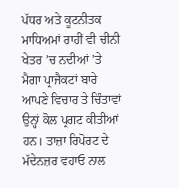ਪੱਧਰ ਅਤੇ ਕੂਟਨੀਤਕ ਮਾਧਿਅਮਾਂ ਰਾਹੀਂ ਵੀ ਚੀਨੀ ਖੇਤਰ ’ਚ ਨਦੀਆਂ ’ਤੇ ਮੈਗਾ ਪ੍ਰਾਜੈਕਟਾਂ ਬਾਰੇ ਆਪਣੇ ਵਿਚਾਰ ਤੇ ਚਿੰਤਾਵਾਂ ਉਨ੍ਹਾਂ ਕੋਲ ਪ੍ਰਗਟ ਕੀਤੀਆਂ ਹਨ। ਤਾਜ਼ਾ ਰਿਪੋਰਟ ਦੇ ਮੱਦੇਨਜ਼ਰ ਵਹਾਓ ਨਾਲ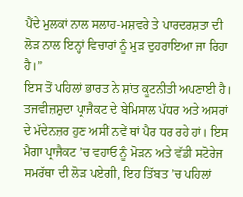ਪੈਂਦੇ ਮੁਲਕਾਂ ਨਾਲ ਸਲਾਹ-ਮਸ਼ਵਰੇ ਤੇ ਪਾਰਦਰਸ਼ਤਾ ਦੀ ਲੋੜ ਨਾਲ ਇਨ੍ਹਾਂ ਵਿਚਾਰਾਂ ਨੂੰ ਮੁੜ ਦੁਹਰਾਇਆ ਜਾ ਰਿਹਾ ਹੈ।”
ਇਸ ਤੋਂ ਪਹਿਲਾਂ ਭਾਰਤ ਨੇ ਸ਼ਾਂਤ ਕੂਟਨੀਤੀ ਅਪਣਾਈ ਹੈ। ਤਜਵੀਜ਼ਸ਼ੁਦਾ ਪ੍ਰਾਜੈਕਟ ਦੇ ਬੇਮਿਸਾਲ ਪੱਧਰ ਅਤੇ ਅਸਰਾਂ ਦੇ ਮੱਦੇਨਜ਼ਰ ਹੁਣ ਅਸੀਂ ਨਵੇਂ ਥਾਂ ਪੈਰ ਧਰ ਰਹੇ ਹਾਂ। ਇਸ ਮੈਗਾ ਪ੍ਰਾਜੈਕਟ ’ਚ ਵਹਾਓ ਨੂੰ ਮੋੜਨ ਅਤੇ ਵੱਡੀ ਸਟੋਰੇਜ ਸਮਰੱਥਾ ਦੀ ਲੋੜ ਪਏਗੀ, ਇਹ ਤਿੱਬਤ ’ਚ ਪਹਿਲਾਂ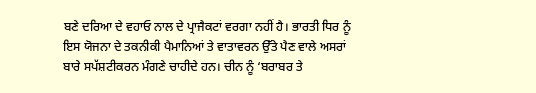ਬਣੇ ਦਰਿਆ ਦੇ ਵਹਾਓ ਨਾਲ ਦੇ ਪ੍ਰਾਜੈਕਟਾਂ ਵਰਗਾ ਨਹੀਂ ਹੈ। ਭਾਰਤੀ ਧਿਰ ਨੂੰ ਇਸ ਯੋਜਨਾ ਦੇ ਤਕਨੀਕੀ ਪੈਮਾਨਿਆਂ ਤੇ ਵਾਤਾਵਰਨ ਉੱਤੇ ਪੈਣ ਵਾਲੇ ਅਸਰਾਂ ਬਾਰੇ ਸਪੱਸ਼ਟੀਕਰਨ ਮੰਗਣੇ ਚਾਹੀਦੇ ਹਨ। ਚੀਨ ਨੂੰ ‘ਬਰਾਬਰ ਤੇ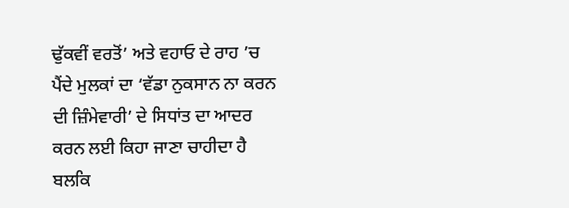ਢੁੱਕਵੀਂ ਵਰਤੋਂ’ ਅਤੇ ਵਹਾਓ ਦੇ ਰਾਹ ’ਚ ਪੈਂਦੇ ਮੁਲਕਾਂ ਦਾ ‘ਵੱਡਾ ਨੁਕਸਾਨ ਨਾ ਕਰਨ ਦੀ ਜ਼ਿੰਮੇਵਾਰੀ’ ਦੇ ਸਿਧਾਂਤ ਦਾ ਆਦਰ ਕਰਨ ਲਈ ਕਿਹਾ ਜਾਣਾ ਚਾਹੀਦਾ ਹੈ ਬਲਕਿ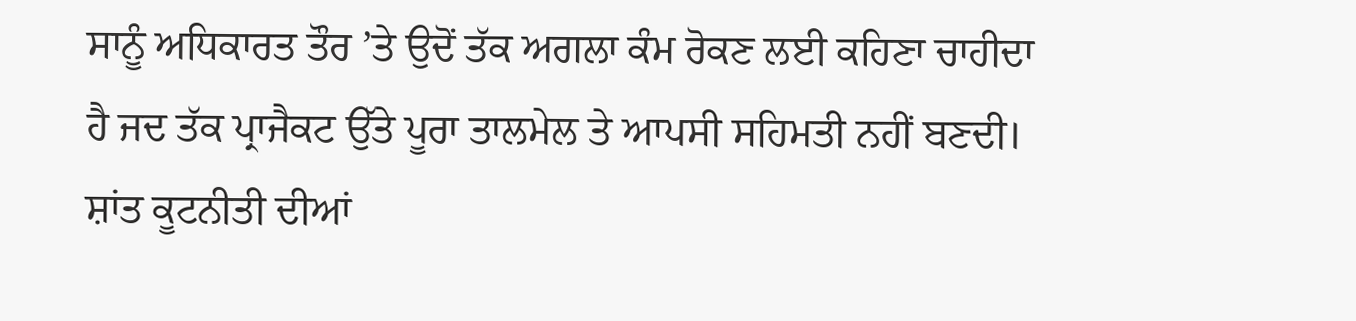ਸਾਨੂੰ ਅਧਿਕਾਰਤ ਤੌਰ ’ਤੇ ਉਦੋਂ ਤੱਕ ਅਗਲਾ ਕੰਮ ਰੋਕਣ ਲਈ ਕਹਿਣਾ ਚਾਹੀਦਾ ਹੈ ਜਦ ਤੱਕ ਪ੍ਰਾਜੈਕਟ ਉੱਤੇ ਪੂਰਾ ਤਾਲਮੇਲ ਤੇ ਆਪਸੀ ਸਹਿਮਤੀ ਨਹੀਂ ਬਣਦੀ। ਸ਼ਾਂਤ ਕੂਟਨੀਤੀ ਦੀਆਂ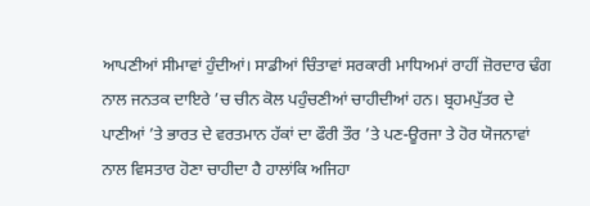ਆਪਣੀਆਂ ਸੀਮਾਵਾਂ ਹੁੰਦੀਆਂ। ਸਾਡੀਆਂ ਚਿੰਤਾਵਾਂ ਸਰਕਾਰੀ ਮਾਧਿਅਮਾਂ ਰਾਹੀਂ ਜ਼ੋਰਦਾਰ ਢੰਗ ਨਾਲ ਜਨਤਕ ਦਾਇਰੇ ’ਚ ਚੀਨ ਕੋਲ ਪਹੁੰਚਣੀਆਂ ਚਾਹੀਦੀਆਂ ਹਨ। ਬ੍ਰਹਮਪੁੱਤਰ ਦੇ ਪਾਣੀਆਂ ’ਤੇ ਭਾਰਤ ਦੇ ਵਰਤਮਾਨ ਹੱਕਾਂ ਦਾ ਫੌਰੀ ਤੌਰ ’ਤੇ ਪਣ-ਊਰਜਾ ਤੇ ਹੋਰ ਯੋਜਨਾਵਾਂ ਨਾਲ ਵਿਸਤਾਰ ਹੋਣਾ ਚਾਹੀਦਾ ਹੈ ਹਾਲਾਂਕਿ ਅਜਿਹਾ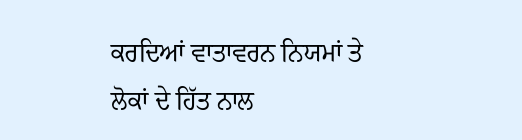ਕਰਦਿਆਂ ਵਾਤਾਵਰਨ ਨਿਯਮਾਂ ਤੇ ਲੋਕਾਂ ਦੇ ਹਿੱਤ ਨਾਲ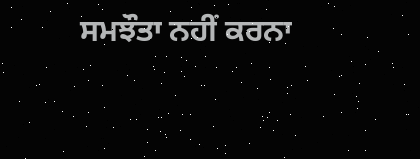ਸਮਝੌਤਾ ਨਹੀਂ ਕਰਨਾ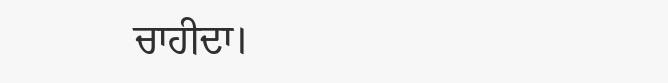ਚਾਹੀਦਾ।